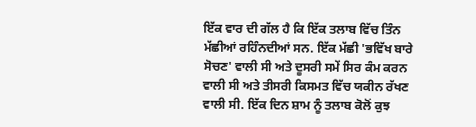ਇੱਕ ਵਾਰ ਦੀ ਗੱਲ ਹੈ ਕਿ ਇੱਕ ਤਲਾਬ ਵਿੱਚ ਤਿੰਨ ਮੱਛੀਆਂ ਰਹਿੰਨਦੀਆਂ ਸਨ. ਇੱਕ ਮੱਛੀ 'ਭਵਿੱਖ ਬਾਰੇ ਸੋਚਣ' ਵਾਲੀ ਸੀ ਅਤੇ ਦੂਸਰੀ ਸਮੇਂ ਸਿਰ ਕੰਮ ਕਰਨ ਵਾਲੀ ਸੀ ਅਤੇ ਤੀਸਰੀ ਕਿਸਮਤ ਵਿੱਚ ਯਕੀਨ ਰੱਖਣ ਵਾਲੀ ਸੀ. ਇੱਕ ਦਿਨ ਸ਼ਾਮ ਨੂੰ ਤਲਾਬ ਕੋਲੋਂ ਕੁਝ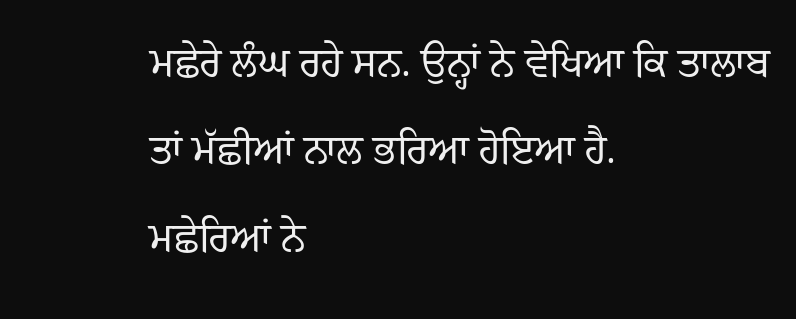ਮਛੇਰੇ ਲੰਘ ਰਹੇ ਸਨ. ਉਨ੍ਹਾਂ ਨੇ ਵੇਖਿਆ ਕਿ ਤਾਲਾਬ ਤਾਂ ਮੱਛੀਆਂ ਨਾਲ ਭਰਿਆ ਹੋਇਆ ਹੈ.
ਮਛੇਰਿਆਂ ਨੇ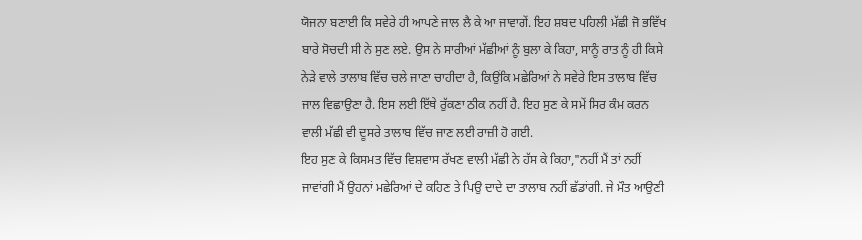ਯੋਜਨਾ ਬਣਾਈ ਕਿ ਸਵੇਰੇ ਹੀ ਆਪਣੇ ਜਾਲ ਲੈ ਕੇ ਆ ਜਾਵਾਗੇਂ. ਇਹ ਸ਼ਬਦ ਪਹਿਲੀ ਮੱਛੀ ਜੋ ਭਵਿੱਖ ਬਾਰੇ ਸੋਚਦੀ ਸੀ ਨੇ ਸੁਣ ਲਏ. ਉਸ ਨੇ ਸਾਰੀਆਂ ਮੱਛੀਆਂ ਨੂੰ ਬੁਲਾ ਕੇ ਕਿਹਾ, ਸਾਨੂੰ ਰਾਤ ਨੂੰ ਹੀ ਕਿਸੇ ਨੇੜੇ ਵਾਲੇ ਤਾਲਾਬ ਵਿੱਚ ਚਲੇ ਜਾਣਾ ਚਾਹੀਦਾ ਹੈ, ਕਿਉਂਕਿ ਮਛੇਰਿਆਂ ਨੇ ਸਵੇਰੇ ਇਸ ਤਾਲਾਬ ਵਿੱਚ ਜਾਲ ਵਿਛਾਉਣਾ ਹੈ. ਇਸ ਲਈ ਇੱਥੇ ਰੁੱਕਣਾ ਠੀਕ ਨਹੀਂ ਹੈ. ਇਹ ਸੁਣ ਕੇ ਸਮੇਂ ਸਿਰ ਕੰਮ ਕਰਨ ਵਾਲੀ ਮੱਛੀ ਵੀ ਦੂਸਰੇ ਤਾਲਾਬ ਵਿੱਚ ਜਾਣ ਲਈ ਰਾਜ਼ੀ ਹੋ ਗਈ.
ਇਹ ਸੁਣ ਕੇ ਕਿਸਮਤ ਵਿੱਚ ਵਿਸ਼ਵਾਸ ਰੱਖਣ ਵਾਲੀ ਮੱਛੀ ਨੇ ਹੱਸ ਕੇ ਕਿਹਾ,"ਨਹੀਂ ਮੈਂ ਤਾਂ ਨਹੀਂ ਜਾਵਾਂਗੀ ਮੈਂ ਉਹਨਾਂ ਮਛੇਰਿਆਂ ਦੇ ਕਹਿਣ ਤੇ ਪਿਉ ਦਾਦੇ ਦਾ ਤਾਲਾਬ ਨਹੀਂ ਛੱਡਾਂਗੀ. ਜੇ ਮੌਤ ਆਉਣੀ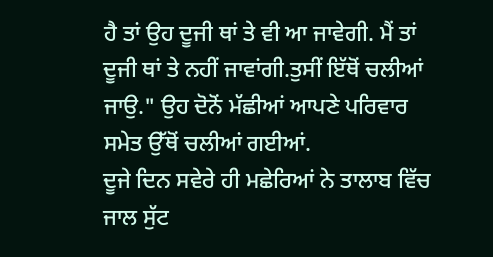ਹੈ ਤਾਂ ਉਹ ਦੂਜੀ ਥਾਂ ਤੇ ਵੀ ਆ ਜਾਵੇਗੀ. ਮੈਂ ਤਾਂ ਦੂਜੀ ਥਾਂ ਤੇ ਨਹੀਂ ਜਾਵਾਂਗੀ.ਤੁਸੀਂ ਇੱਥੋਂ ਚਲੀਆਂ ਜਾਉ." ਉਹ ਦੋਨੋਂ ਮੱਛੀਆਂ ਆਪਣੇ ਪਰਿਵਾਰ ਸਮੇਤ ਉੱਥੋਂ ਚਲੀਆਂ ਗਈਆਂ.
ਦੂਜੇ ਦਿਨ ਸਵੇਰੇ ਹੀ ਮਛੇਰਿਆਂ ਨੇ ਤਾਲਾਬ ਵਿੱਚ ਜਾਲ ਸੁੱਟ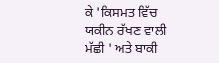ਕੇ 'ਕਿਸਮਤ ਵਿੱਚ ਯਕੀਨ ਰੱਖਣ ਵਾਲੀ ਮੱਛੀ ' ਅਤੇ ਬਾਕੀ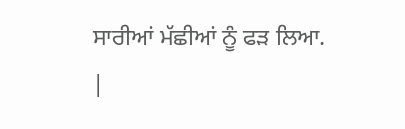ਸਾਰੀਆਂ ਮੱਛੀਆਂ ਨੂੰ ਫੜ ਲਿਆ.
|